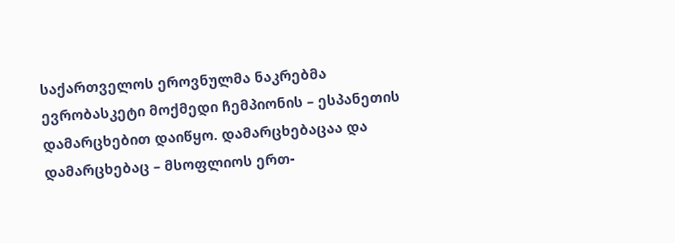საქართველოს ეროვნულმა ნაკრებმა ევრობასკეტი მოქმედი ჩემპიონის – ესპანეთის დამარცხებით დაიწყო. დამარცხებაცაა და დამარცხებაც – მსოფლიოს ერთ-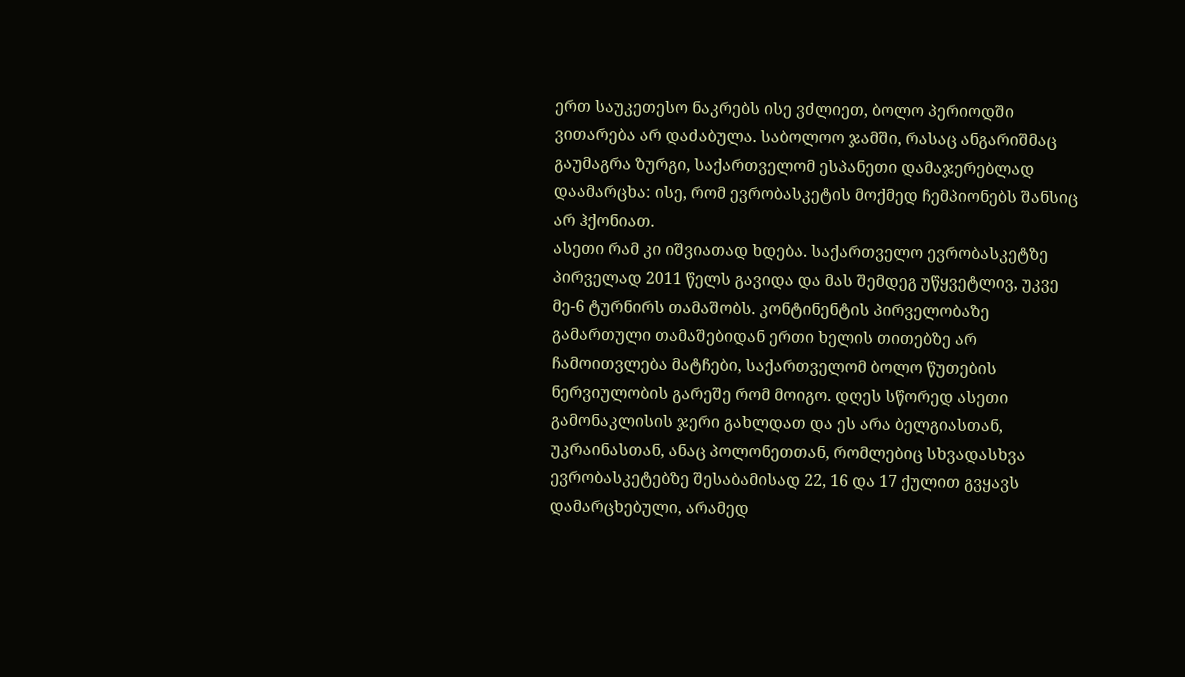ერთ საუკეთესო ნაკრებს ისე ვძლიეთ, ბოლო პერიოდში ვითარება არ დაძაბულა. საბოლოო ჯამში, რასაც ანგარიშმაც გაუმაგრა ზურგი, საქართველომ ესპანეთი დამაჯერებლად დაამარცხა: ისე, რომ ევრობასკეტის მოქმედ ჩემპიონებს შანსიც არ ჰქონიათ.
ასეთი რამ კი იშვიათად ხდება. საქართველო ევრობასკეტზე პირველად 2011 წელს გავიდა და მას შემდეგ უწყვეტლივ, უკვე მე-6 ტურნირს თამაშობს. კონტინენტის პირველობაზე გამართული თამაშებიდან ერთი ხელის თითებზე არ ჩამოითვლება მატჩები, საქართველომ ბოლო წუთების ნერვიულობის გარეშე რომ მოიგო. დღეს სწორედ ასეთი გამონაკლისის ჯერი გახლდათ და ეს არა ბელგიასთან, უკრაინასთან, ანაც პოლონეთთან, რომლებიც სხვადასხვა ევრობასკეტებზე შესაბამისად 22, 16 და 17 ქულით გვყავს დამარცხებული, არამედ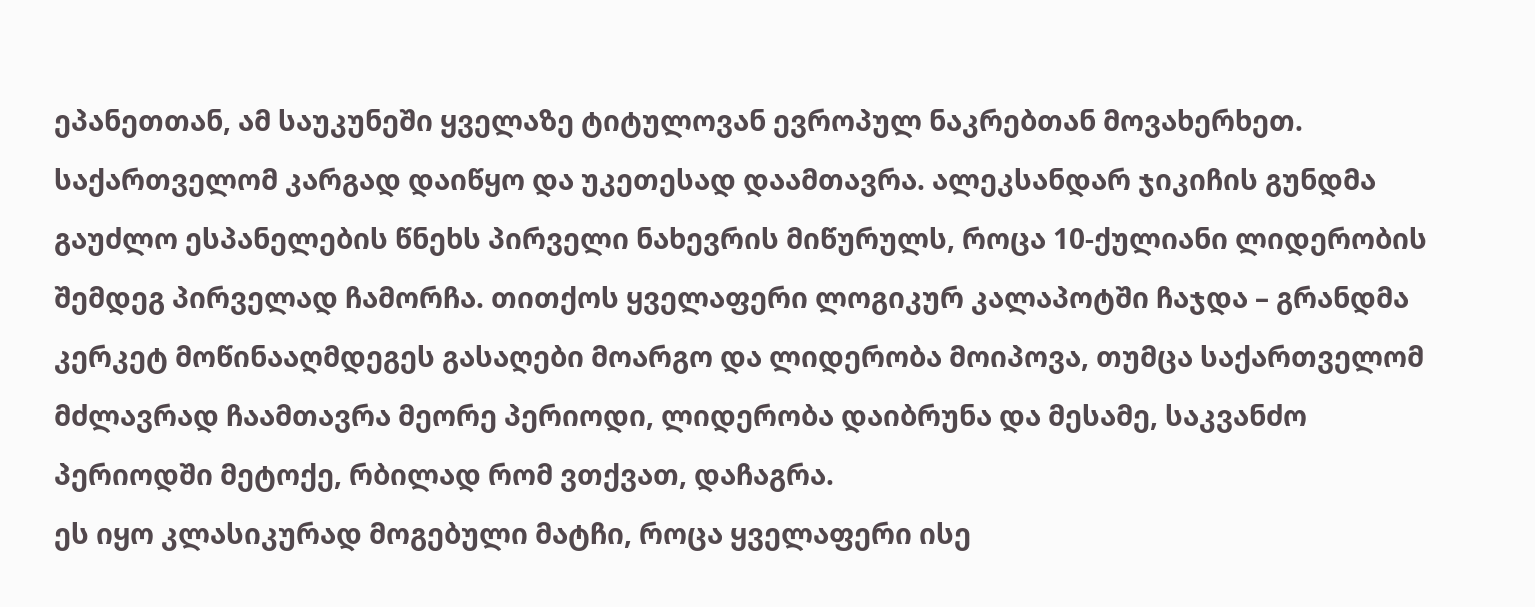ეპანეთთან, ამ საუკუნეში ყველაზე ტიტულოვან ევროპულ ნაკრებთან მოვახერხეთ.
საქართველომ კარგად დაიწყო და უკეთესად დაამთავრა. ალეკსანდარ ჯიკიჩის გუნდმა გაუძლო ესპანელების წნეხს პირველი ნახევრის მიწურულს, როცა 10-ქულიანი ლიდერობის შემდეგ პირველად ჩამორჩა. თითქოს ყველაფერი ლოგიკურ კალაპოტში ჩაჯდა – გრანდმა კერკეტ მოწინააღმდეგეს გასაღები მოარგო და ლიდერობა მოიპოვა, თუმცა საქართველომ მძლავრად ჩაამთავრა მეორე პერიოდი, ლიდერობა დაიბრუნა და მესამე, საკვანძო პერიოდში მეტოქე, რბილად რომ ვთქვათ, დაჩაგრა.
ეს იყო კლასიკურად მოგებული მატჩი, როცა ყველაფერი ისე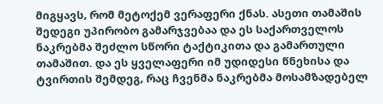მიგყავს, რომ მეტოქემ ვერაფერი ქნას. ასეთი თამაშის შედეგი უპირობო გამარჯვებაა და ეს საქართველოს ნაკრებმა შეძლო სწორი ტაქტიკითა და გამართული თამაშით. და ეს ყველაფერი იმ უდიდესი წნეხისა და ტვირთის შემდეგ, რაც ჩვენმა ნაკრებმა მოსამზადებელ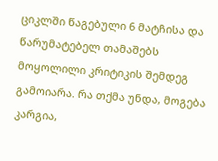ციკლში წაგებული 6 მატჩისა და წარუმატებელ თამაშებს მოყოლილი კრიტიკის შემდეგ გამოიარა. რა თქმა უნდა, მოგება კარგია,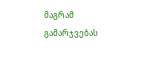მაგრამ გამარჯვებას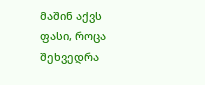მაშინ აქვს ფასი, როცა შეხვედრა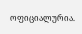ოფიციალურია.